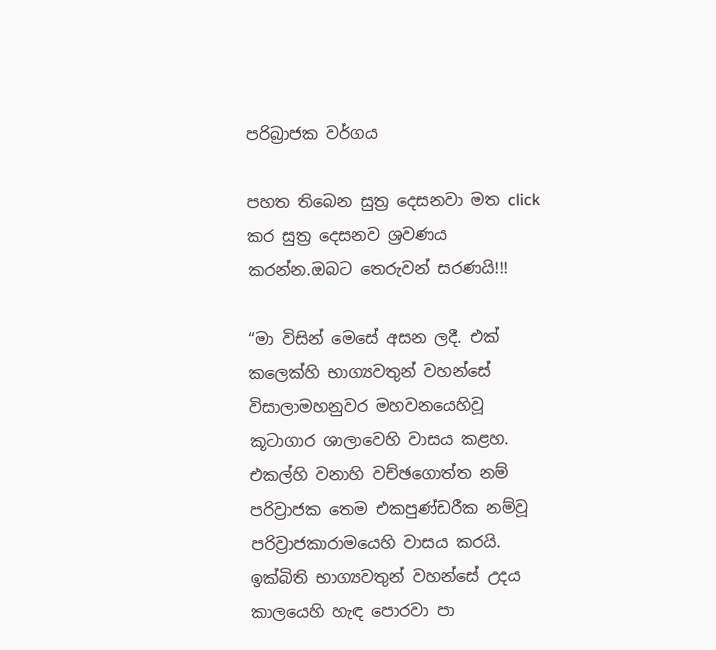පරිබ්‍රාජක වර්ගය

පහත තිබෙන සුත්‍ර දෙසනවා මත click කර සුත්‍ර දෙසනව ශ්‍රවණය කරන්න.ඔබට තෙරුවන් සරණයි!!!

“මා විසින් මෙසේ අසන ලදී. එක් කලෙක්හි භාග්‍යවතුන් වහන්සේ විසාලාමහනුවර මහවනයෙහිවූ කූටාගාර ශාලාවෙහි වාසය කළහ. එකල්හි වනාහි වච්ඡගොත්ත නම් පරිව්‍රාජක තෙම එකපුණ්ඩරීක නම්වූ පරිව්‍රාජකාරාමයෙහි වාසය කරයි. ඉක්බිති භාග්‍යවතුන් වහන්සේ උදය කාලයෙහි හැඳ පොරවා පා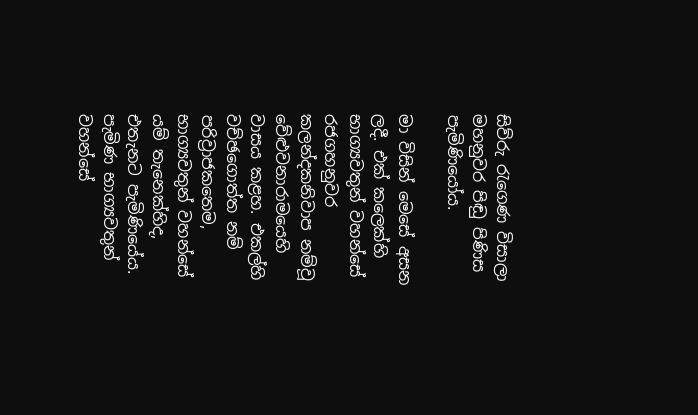සිව්රු රැගෙණ විසාලා මහනුවර පිඬු පිණිස පැමිණියෝය.

මා විසින් මෙසේ අසන ලදී. එක් කලෙක්හි භාග්‍යවතුන් වහන්සේ රජගහනුවර කලන්දකනිවාප නම්වූ වේළුවනාරාමයෙහි වාසය කළහ. එකල්හි වච්ඡගොත්ත නම් පරිව්‍රාජකතෙම, භාග්‍යවතුන් වහන්සේ යම් තැනෙක්හිද, එතැනට පැමිණියේය. පැමිණ භාග්‍යවතුන් වහන්සේ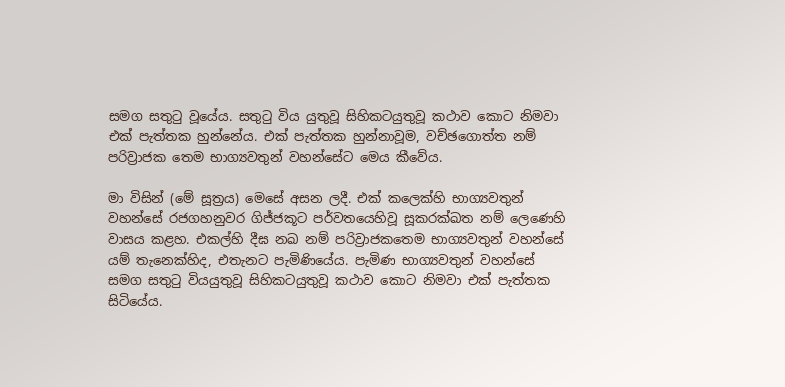සමග සතුටු වූයේය. සතුටු විය යුතුවූ සිහිකටයුතුවූ කථාව කොට නිමවා එක් පැත්තක හුන්නේය. එක් පැත්තක හුන්නාවූම, වච්ඡගොත්ත නම් පරිව්‍රාජක තෙම භාග්‍යවතුන් වහන්සේට මෙය කීවේය.

මා විසින් (මේ සූත්‍රය) මෙසේ අසන ලදී. එක් කලෙක්හි භාග්‍යවතුන් වහන්සේ රජගහනුවර ගිජ්ජකූට පර්වතයෙහිවූ සූකරක්ඛත නම් ලෙණෙහි වාසය කළහ. එකල්හි දීඝ නඛ නම් පරිව්‍රාජකතෙම භාග්‍යවතුන් වහන්සේ යම් තැනෙක්හිද, එතැනට පැමිණියේය. පැමිණ භාග්‍යවතුන් වහන්සේ සමග සතුටු වියයුතුවූ සිහිකටයුතුවූ කථාව කොට නිමවා එක් පැත්තක සිටියේය.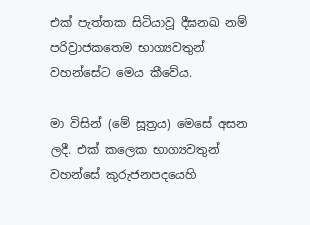එක් පැත්තක සිටියාවූ දීඝනඛ නම් පරිව්‍රාජකතෙම භාග්‍යවතුන් වහන්සේට මෙය කීවේය.

මා විසින් (මේ සූත්‍රය) මෙසේ අසන ලදී. එක් කලෙක භාග්‍යවතුන් වහන්සේ කුරුජනපදයෙහි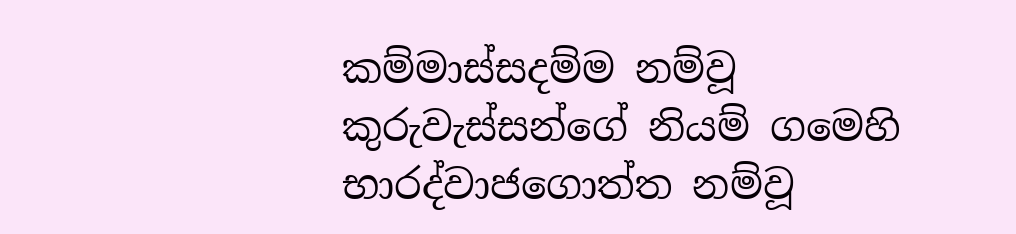කම්මාස්සදම්ම නම්වූ කුරුවැස්සන්ගේ නියම් ගමෙහි භාරද්වාජගොත්ත නම්වූ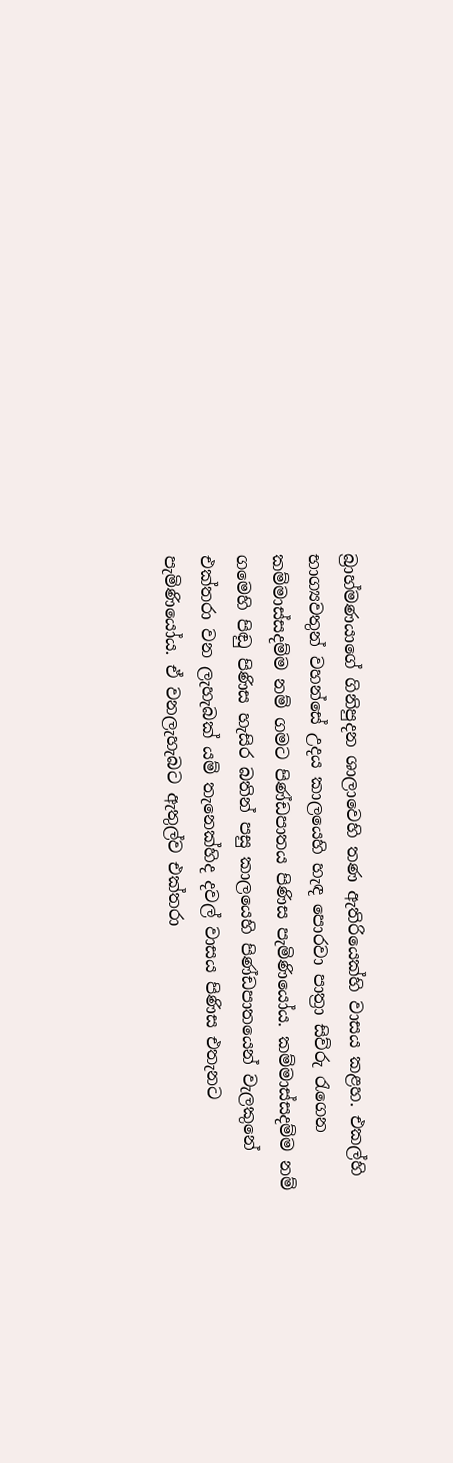බ්‍රාහ්මණයාගේ ගිනිපුදන ශාලාවෙහි තණ ඇතිරියෙක්හි වාසය කළහ. එකල්හි භාග්‍යවතුන් වහන්සේ උදය කාලයෙහි හැඳ පොරවා පාත්‍රා සිව්රු රැගෙන කම්මාස්සදම්ම නම් ගමට පිණ්ඩපාතය පිණිස පැමිණියෝය. කම්මාස්සදම්ම නම් ගමෙහි පිඬු පිණිස හැසිර බතින් පසු කාලයෙහි පිණ්ඩපාතයෙන් වැලකුනේ එක්තරා වන ලැහැබක් යම් තැනෙක්හිද දවල් වාසය පිණිස එතැනට පැමිණියෝය. ඒ වනලැහැබට ඇතුල්ව එක්තරා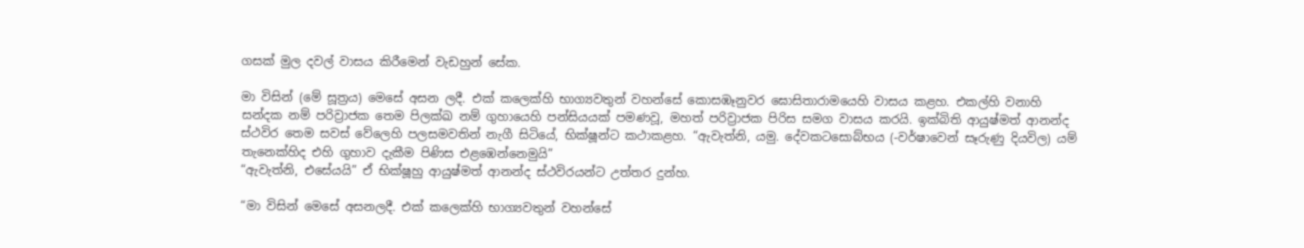ගසක් මුල දවල් වාසය කිරීමෙන් වැඩහුන් සේක.

මා විසින් (මේ සූත්‍රය) මෙසේ අසන ලදී. එක් කලෙක්හි භාග්‍යවතුන් වහන්සේ කොසඹෑනුවර ඝොසිතාරාමයෙහි වාසය කළහ. එකල්හි වනාහි සන්දක නම් පරිව්‍රාජක තෙම පිලක්ඛ නම් ගුහායෙහි පන්සියයක් පමණවූ, මහත් පරිව්‍රාජක පිරිස සමග වාසය කරයි. ඉක්බිති ආයුෂ්මත් ආනන්ද ස්ථවිර තෙම සවස් වේලෙහි පලසමවතින් නැගී සිටියේ, භික්ෂූන්ට කථාකළහ. “ඇවැත්නි, යමු. දේවකටසොබ්භය (-වර්ෂාවෙන් සෑරුණු දියවිල) යම් තැනෙක්හිද එහි ගුහාව දැකීම පිණිස එළඹෙන්නෙමුයි”
“ඇවැත්නි, එසේයයි” ඒ භික්ෂූහු ආයුෂ්මත් ආනන්ද ස්ථවිරයන්ට උත්තර දුන්හ.

“මා විසින් මෙසේ අසනලදී. එක් කලෙක්හි භාග්‍යවතුන් වහන්සේ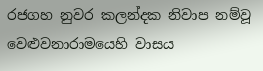රජගහ නුවර කලන්දක නිවාප නම්වූ වෙළුවනාරාමයෙහි වාසය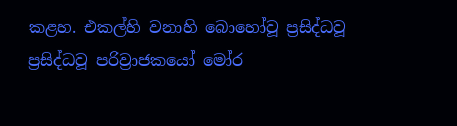කළහ. එකල්හි වනාහි බොහෝවූ ප්‍රසිද්ධවූ ප්‍රසිද්ධවූ පරිව්‍රාජකයෝ මෝර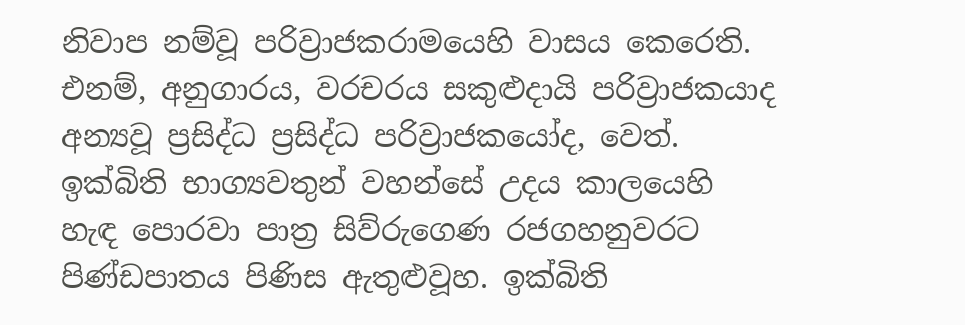නිවාප නම්වූ පරිව්‍රාජකරාමයෙහි වාසය කෙරෙති. එනම්, අනුගාරය, වරචරය සකුළුදායි පරිව්‍රාජකයාද අන්‍යවූ ප්‍රසිද්ධ ප්‍රසිද්ධ පරිව්‍රාජකයෝද, වෙත්. ඉක්බිති භාග්‍යවතුන් වහන්සේ උදය කාලයෙහි හැඳ පොරවා පාත්‍ර සිව්රුගෙණ රජගහනුවරට පිණ්ඩපාතය පිණිස ඇතුළුවූහ. ඉක්බිති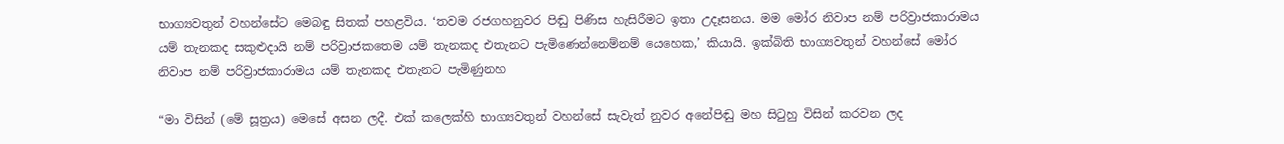භාග්‍යවතුන් වහන්සේට මෙබඳු සිතක් පහළවිය. ‘තවම රජගහනුවර පිඬු පිණිස හැසිරීමට ඉතා උදෑසනය. මම මෝර නිවාප නම් පරිව්‍රාජකාරාමය යම් තැනකද සකුළුදායි නම් පරිව්‍රාජකතෙම යම් තැනකද එතැනට පැමිණෙන්නෙම්නම් යෙහෙක,’ කියායි. ඉක්බිති භාග්‍යවතුන් වහන්සේ මෝර නිවාප නම් පරිව්‍රාජකාරාමය යම් තැනකද එතැනට පැමිණුනහ

“මා විසින් (මේ සූත්‍රය) මෙසේ අසන ලදී. එක් කලෙක්හි භාග්‍යවතුන් වහන්සේ සැවැත් නුවර අනේපිඬු මහ සිටුහු විසින් කරවන ලද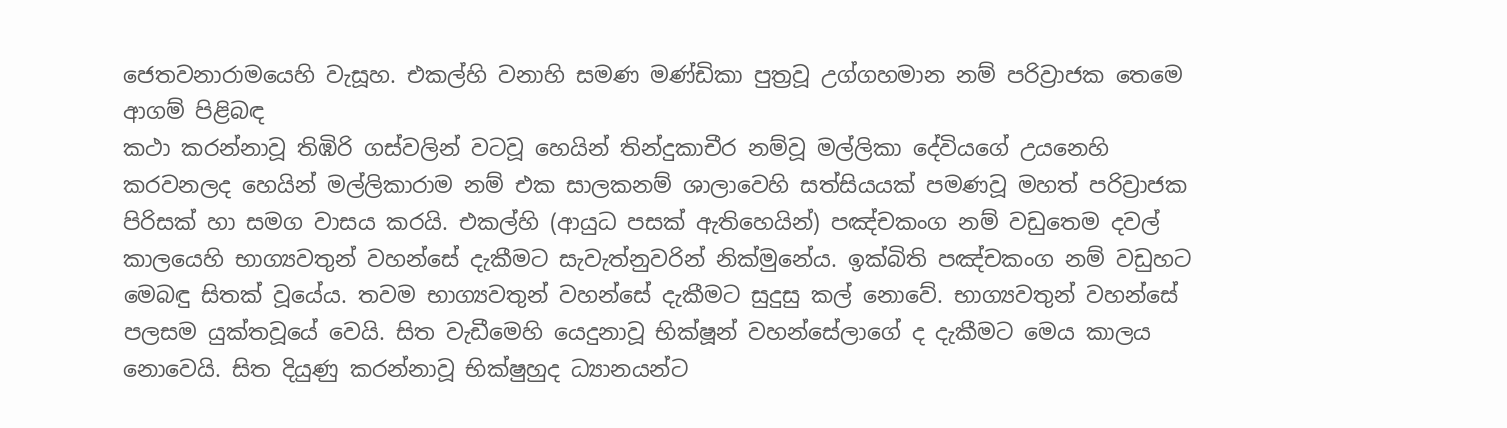ජෙතවනාරාමයෙහි වැසූහ. එකල්හි වනාහි සමණ මණ්ඩිකා පුත්‍රවූ උග්ගහමාන නම් පරිව්‍රාජක තෙමෙ ආගම් පිළිබඳ
කථා කරන්නාවූ තිඹිරි ගස්වලින් වටවූ හෙයින් තින්දුකාචීර නම්වූ මල්ලිකා දේවියගේ උයනෙහි කරවනලද හෙයින් මල්ලිකාරාම නම් එක සාලකනම් ශාලාවෙහි සත්සියයක් පමණවූ මහත් පරිව්‍රාජක පිරිසක් හා සමග වාසය කරයි. එකල්හි (ආයුධ පසක් ඇතිහෙයින්) පඤ්චකංග නම් වඩුතෙම දවල් කාලයෙහි භාග්‍යවතුන් වහන්සේ දැකීමට සැවැත්නුවරින් නික්මුනේය. ඉක්බිති පඤ්චකංග නම් වඩුහට මෙබඳු සිතක් වූයේය. තවම භාග්‍යවතුන් වහන්සේ දැකීමට සුදුසු කල් නොවේ. භාග්‍යවතුන් වහන්සේ පලසම යුක්තවූයේ වෙයි. සිත වැඩීමෙහි යෙදුනාවූ භික්ෂූන් වහන්සේලාගේ ද දැකීමට මෙය කාලය නොවෙයි. සිත දියුණු කරන්නාවූ භික්ෂුහුද ධ්‍යානයන්ට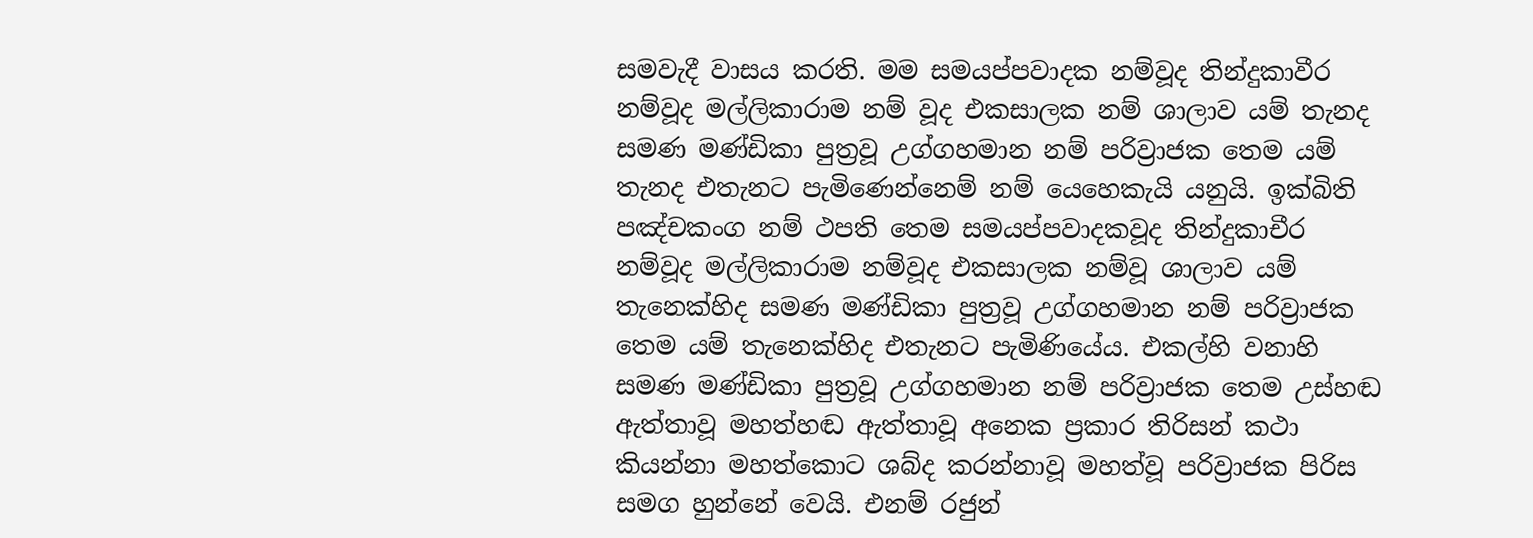සමවැදී වාසය කරති. මම සමයප්පවාදක නම්වූද තින්දුකාවීර නම්වූද මල්ලිකාරාම නම් වූද එකසාලක නම් ශාලාව යම් තැනද සමණ මණ්ඩිකා පුත්‍රවූ උග්ගහමාන නම් පරිව්‍රාජක තෙම යම් තැනද එතැනට පැමිණෙන්නෙම් නම් යෙහෙකැයි යනුයි. ඉක්බිති පඤ්චකංග නම් ථපති තෙම සමයප්පවාදකවූද තින්දුකාචීර නම්වූද මල්ලිකාරාම නම්වූද එකසාලක නම්වූ ශාලාව යම් තැනෙක්හිද සමණ මණ්ඩිකා පුත්‍රවූ උග්ගහමාන නම් පරිව්‍රාජක තෙම යම් තැනෙක්හිද එතැනට පැමිණියේය. එකල්හි වනාහි සමණ මණ්ඩිකා පුත්‍රවූ උග්ගහමාන නම් පරිව්‍රාජක තෙම උස්හඬ ඇත්තාවූ මහත්හඬ ඇත්තාවූ අනෙක ප්‍රකාර තිරිසන් කථා කියන්නා මහත්කොට ශබ්ද කරන්නාවූ මහත්වූ පරිව්‍රාජක පිරිස සමග හුන්නේ වෙයි. එනම් රජුන්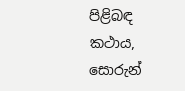පිළිබඳ කථාය, සොරුන්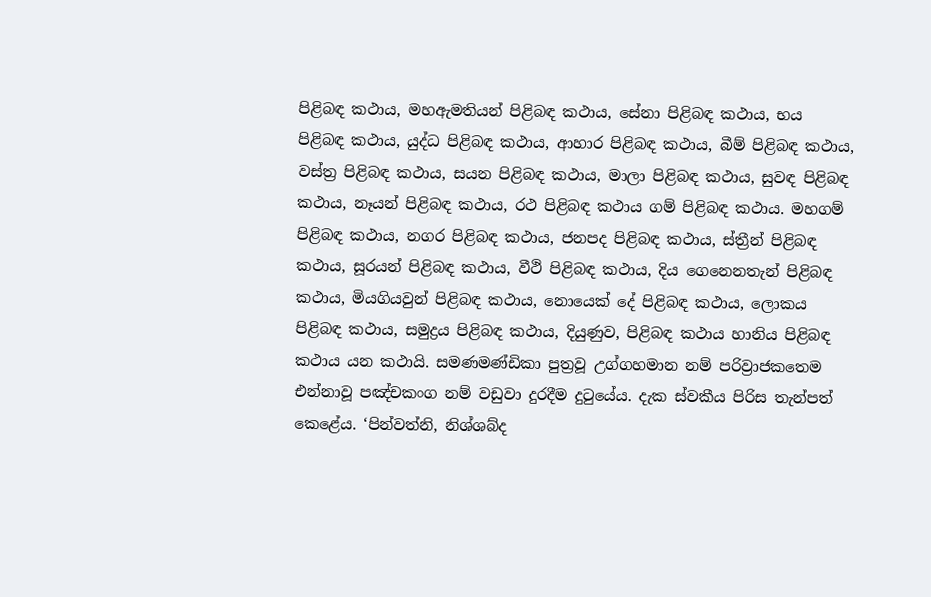පිළිබඳ කථාය, මහඇමතියන් පිළිබඳ කථාය, සේනා පිළිබඳ කථාය, භය පිළිබඳ කථාය, යුද්ධ පිළිබඳ කථාය, ආහාර පිළිබඳ කථාය, බීම් පිළිබඳ කථාය, වස්ත්‍ර පිළිබඳ කථාය, සයන පිළිබඳ කථාය, මාලා පිළිබඳ කථාය, සුවඳ පිළිබඳ කථාය, නෑයන් පිළිබඳ කථාය, රථ පිළිබඳ කථාය ගම් පිළිබඳ කථාය. මහගම් පිළිබඳ කථාය, නගර පිළිබඳ කථාය, ජනපද පිළිබඳ කථාය, ස්ත්‍රීන් පිළිබඳ කථාය, සූරයන් පිළිබඳ කථාය, වීථි පිළිබඳ කථාය, දිය ගෙනෙනතැන් පිළිබඳ කථාය, මියගියවුන් පිළිබඳ කථාය, නොයෙක් දේ පිළිබඳ කථාය, ලොකය පිළිබඳ කථාය, සමුද්‍රය පිළිබඳ කථාය, දියුණුව, පිළිබඳ කථාය හානිය පිළිබඳ කථාය යන කථායි. සමණමණ්ඩිකා පුත්‍රවූ උග්ගහමාන නම් පරිව්‍රාජකතෙම එන්නාවූ පඤ්චකංග නම් වඩුවා දුරදීම දුටුයේය. දැක ස්වකීය පිරිස තැන්පත් කෙළේය. ‘පින්වත්නි, නිශ්ශබ්ද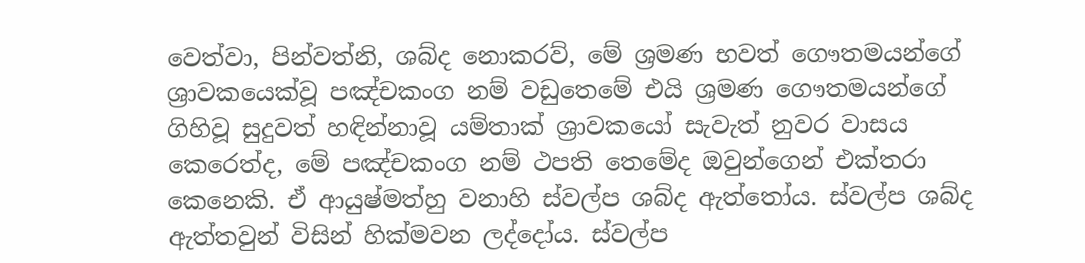වෙත්වා, පින්වත්නි, ශබ්ද නොකරව්, මේ ශ්‍රමණ භවත් ගෞතමයන්ගේ ශ්‍රාවකයෙක්වූ පඤ්චකංග නම් වඩුතෙමේ එයි ශ්‍රමණ ගෞතමයන්ගේ ගිහිවූ සුදුවත් හඳින්නාවූ යම්තාක් ශ්‍රාවකයෝ සැවැත් නුවර වාසය කෙරෙත්ද, මේ පඤ්චකංග නම් ථපති තෙමේද ඔවුන්ගෙන් එක්තරා කෙනෙකි. ඒ ආයුෂ්මත්හු වනාහි ස්වල්ප ශබ්ද ඇත්තෝය. ස්වල්ප ශබ්ද ඇත්තවුන් විසින් හික්මවන ලද්දෝය. ස්වල්ප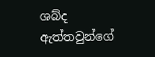ශබ්ද ඇත්තවුන්ගේ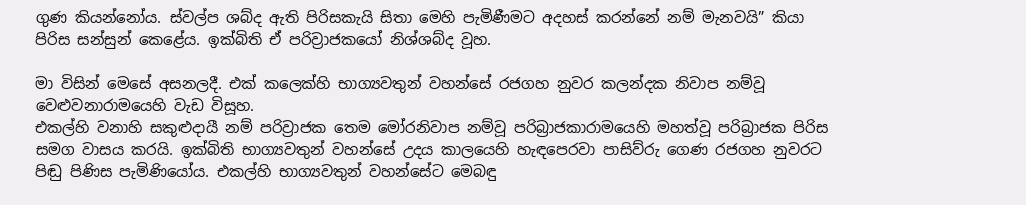ගුණ කියන්නෝය. ස්වල්ප ශබ්ද ඇති පිරිසකැයි සිතා මෙහි පැමිණීමට අදහස් කරන්නේ නම් මැනවයි” කියා පිරිස සන්සුන් කෙළේය. ඉක්බිති ඒ පරිව්‍රාජකයෝ නිශ්ශබ්ද වූහ.

මා විසින් මෙසේ අසනලදී. එක් කලෙක්හි භාග්‍යවතුන් වහන්සේ රජගහ නුවර කලන්දක නිවාප නම්වූ වෙළුවනාරාමයෙහි වැඩ විසූහ.
එකල්හි වනාහි සකුළුදායී නම් පරිව්‍රාජක තෙම මෝරනිවාප නම්වූ පරිබ්‍රාජකාරාමයෙහි මහත්වූ පරිබ්‍රාජක පිරිස සමග වාසය කරයි. ඉක්බිති භාග්‍යවතුන් වහන්සේ උදය කාලයෙහි හැඳපෙරවා පාසිව්රු ගෙණ රජගහ නුවරට පිඬු පිණිස පැමිණියෝය. එකල්හි භාග්‍යවතුන් වහන්සේට මෙබඳු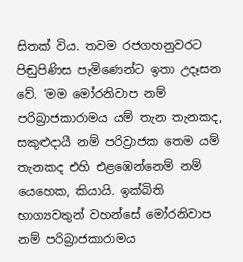සිතක් විය. තවම රජගහනුවරට පිඬුපිණිස පැමිණෙන්ට ඉතා උදෑසන වේ. ‘මම මෝරනිවාප නම් පරිබ්‍රාජකාරාමය යම් තැන තැනකද, සකුළුදායී නම් පරිව්‍රාජක තෙම යම් තැනකද එහි එළඹෙන්නෙම් නම් යෙහෙක, කියායි. ඉක්බිති භාග්‍යවතුන් වහන්සේ මෝරනිවාප නම් පරිබ්‍රාජකාරාමය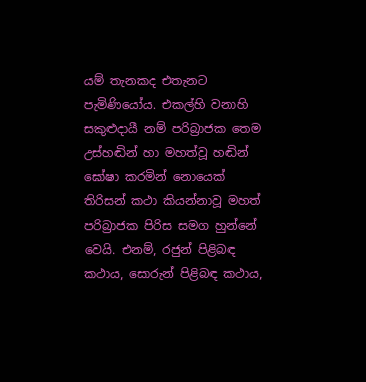යම් තැනකද එතැනට පැමිණියෝය. එකල්හි වනාහි සකුළුදායී නම් පරිබ්‍රාජක තෙම උස්හඬින් හා මහත්වූ හඬින් ඝෝෂා කරමින් නොයෙක් තිරිසන් කථා කියන්නාවූ මහත් පරිබ්‍රාජක පිරිස සමග හුන්නේ වෙයි. එනම්, රජුන් පිළිබඳ කථාය, සොරුන් පිළිබඳ කථාය,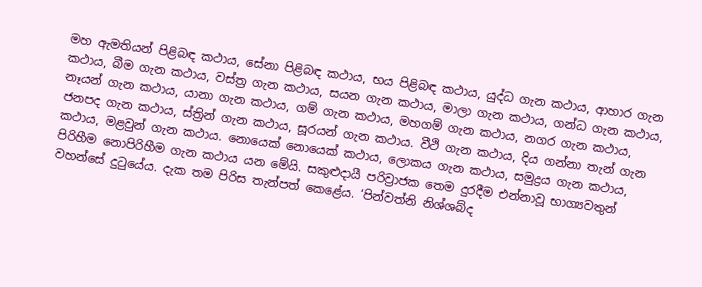මහ ඇමතියන් පිළිබඳ කථාය, සේනා පිළිබඳ කථාය, භය පිළිබඳ කථාය, යුද්ධ ගැන කථාය, ආහාර ගැන කථාය, බීම ගැන කථාය, වස්ත්‍ර ගැන කථාය, සයන ගැන කථාය, මාලා ගැන කථාය, ගන්ධ ගැන කථාය, නෑයන් ගැන කථාය, යානා ගැන කථාය, ගම් ගැන කථාය, මහගම් ගැන කථාය, නගර ගැන කථාය, ජනපද ගැන කථාය, ස්ත්‍රින් ගැන කථාය, සූරයන් ගැන කථාය. වීථි ගැන කථාය, දිය ගන්නා තැන් ගැන කථාය, මළවුන් ගැන කථාය. නොයෙක් නොයෙක් කථාය, ලොකය ගැන කථාය, සමුද්‍රය ගැන කථාය, පිරිහීම නොපිරිහීම ගැන කථාය යන මේයි. සකුළුදායී පරිව්‍රාජක තෙම දුරදීම එන්නාවූ භාග්‍යවතුන් වහන්සේ දුටුයේය. දැක තම පිරිස තැන්පත් කෙළේය. ‘පින්වත්නි නිශ්ශබ්ද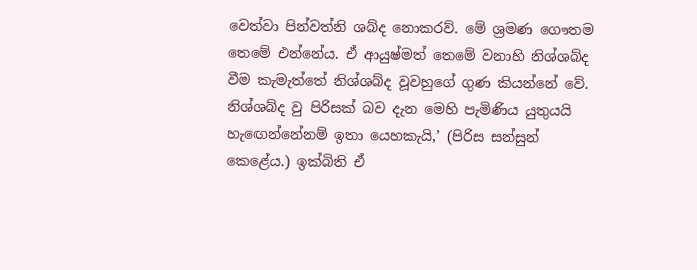වෙත්වා පින්වත්නි ශබ්ද නොකරව්. මේ ශ්‍රමණ ගෞතම තෙමේ එන්නේය. ඒ ආයුෂ්මත් තෙමේ වනාහි නිශ්ශබ්ද වීම කැමැත්තේ නිශ්ශබ්ද වූවහුගේ ගුණ කියන්නේ වේ. නිශ්ශබ්ද වු පිරිසක් බව දැන මෙහි පැමිණිය යුතුයයි හැඟෙන්නේනම් ඉතා යෙහකැයි,’ (පිරිස සන්සුන් කෙළේය.) ඉක්බිති ඒ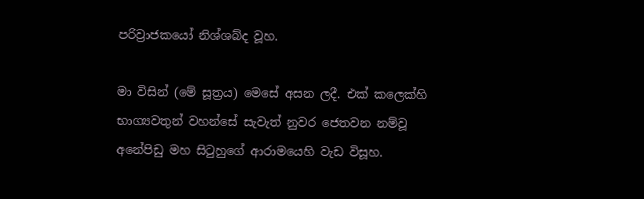පරිව්‍රාජකයෝ නිශ්ශබ්ද වූහ.

මා විසින් (මේ සූත්‍රය) මෙසේ අසන ලදී. එක් කලෙක්හි භාග්‍යවතුන් වහන්සේ සැවැත් නුවර ජෙතවන නම්වූ අනේපිඩු මහ සිටුහුගේ ආරාමයෙහි වැඩ විසූහ.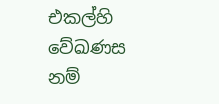එකල්හි වේඛණස නම්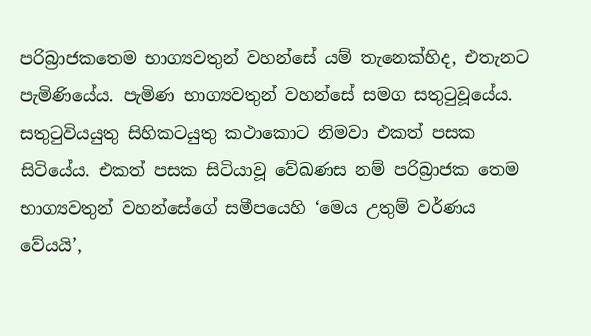පරිබ්‍රාජකතෙම භාග්‍යවතුන් වහන්සේ යම් තැනෙක්හිද, එතැනට පැමිණියේය. පැමිණ භාග්‍යවතුන් වහන්සේ සමග සතුටුවූයේය. සතුටුවියයුතු සිහිකටයුතු කථාකොට නිමවා එකත් පසක සිටියේය. එකත් පසක සිටියාවූ වේඛණස නම් පරිබ්‍රාජක තෙම භාග්‍යවතුන් වහන්සේගේ සමීපයෙහි ‘මෙය උතුම් වර්ණය වේයයි’,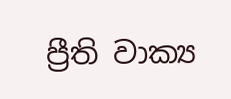ප්‍රීති වාක්‍ය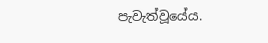පැවැත්වූයේය.